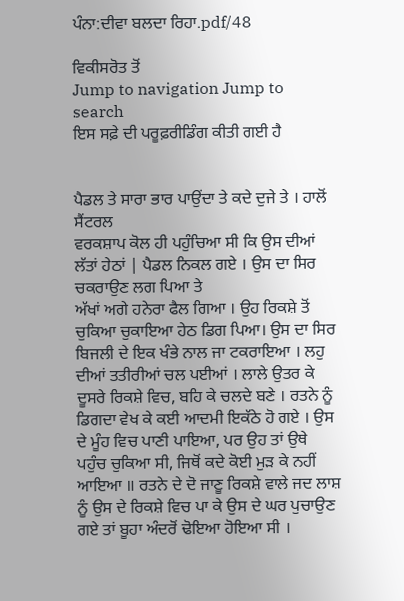ਪੰਨਾ:ਦੀਵਾ ਬਲਦਾ ਰਿਹਾ.pdf/48

ਵਿਕੀਸਰੋਤ ਤੋਂ
Jump to navigation Jump to search
ਇਸ ਸਫ਼ੇ ਦੀ ਪਰੂਫ਼ਰੀਡਿੰਗ ਕੀਤੀ ਗਈ ਹੈ


ਪੈਡਲ ਤੇ ਸਾਰਾ ਭਾਰ ਪਾਉਂਦਾ ਤੇ ਕਦੇ ਦੁਜੇ ਤੇ । ਹਾਲੋਂ ਸੈਂਟਰਲ
ਵਰਕਸ਼ਾਪ ਕੋਲ ਹੀ ਪਹੁੰਚਿਆ ਸੀ ਕਿ ਉਸ ਦੀਆਂ ਲੱਤਾਂ ਹੇਠਾਂ | ਪੈਡਲ ਨਿਕਲ ਗਏ । ਉਸ ਦਾ ਸਿਰ ਚਕਰਾਉਣ ਲਗ ਪਿਆ ਤੇ
ਅੱਖਾਂ ਅਗੇ ਹਨੇਰਾ ਫੈਲ ਗਿਆ । ਉਹ ਰਿਕਸ਼ੇ ਤੋਂ ਚੁਕਿਆ ਚੁਕਾਇਆ ਹੇਠ ਡਿਗ ਪਿਆ। ਉਸ ਦਾ ਸਿਰ ਬਿਜਲੀ ਦੇ ਇਕ ਖੰਭੇ ਨਾਲ ਜਾ ਟਕਰਾਇਆ । ਲਹੁ ਦੀਆਂ ਤਤੀਰੀਆਂ ਚਲ ਪਈਆਂ । ਲਾਲੇ ਉਤਰ ਕੇ ਦੂਸਰੇ ਰਿਕਸ਼ੇ ਵਿਚ, ਬਹਿ ਕੇ ਚਲਦੇ ਬਣੇ । ਰਤਨੇ ਨੂੰ ਡਿਗਦਾ ਵੇਖ ਕੇ ਕਈ ਆਦਮੀ ਇਕੱਠੇ ਹੋ ਗਏ । ਉਸ ਦੇ ਮੂੰਹ ਵਿਚ ਪਾਣੀ ਪਾਇਆ, ਪਰ ਉਹ ਤਾਂ ਉਥੇ ਪਹੁੰਚ ਚੁਕਿਆ ਸੀ, ਜਿਥੋਂ ਕਦੇ ਕੋਈ ਮੁੜ ਕੇ ਨਹੀਂ ਆਇਆ ॥ ਰਤਨੇ ਦੇ ਦੋ ਜਾਣੂ ਰਿਕਸ਼ੇ ਵਾਲੇ ਜਦ ਲਾਸ਼ ਨੂੰ ਉਸ ਦੇ ਰਿਕਸ਼ੇ ਵਿਚ ਪਾ ਕੇ ਉਸ ਦੇ ਘਰ ਪੁਚਾਉਣ ਗਏ ਤਾਂ ਬੂਹਾ ਅੰਦਰੋਂ ਢੋਇਆ ਹੋਇਆ ਸੀ ।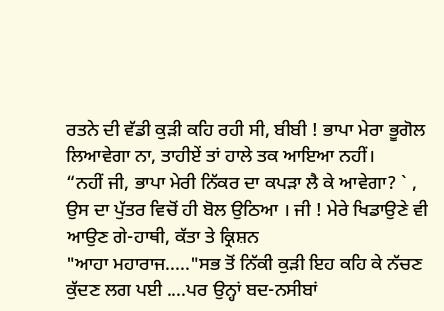ਰਤਨੇ ਦੀ ਵੱਡੀ ਕੁੜੀ ਕਹਿ ਰਹੀ ਸੀ, ਬੀਬੀ ! ਭਾਪਾ ਮੇਰਾ ਭੂਗੋਲ ਲਿਆਵੇਗਾ ਨਾ, ਤਾਹੀਏਂ ਤਾਂ ਹਾਲੇ ਤਕ ਆਇਆ ਨਹੀਂ।
“ਨਹੀਂ ਜੀ, ਭਾਪਾ ਮੇਰੀ ਨਿੱਕਰ ਦਾ ਕਪੜਾ ਲੈ ਕੇ ਆਵੇਗਾ? ` , ਉਸ ਦਾ ਪੁੱਤਰ ਵਿਚੋਂ ਹੀ ਬੋਲ ਉਠਿਆ । ਜੀ ! ਮੇਰੇ ਖਿਡਾਉਣੇ ਵੀ ਆਉਣ ਗੇ-ਹਾਥੀ, ਕੱਤਾ ਤੇ ਕ੍ਰਿਸ਼ਨ
"ਆਹਾ ਮਹਾਰਾਜ....."ਸਭ ਤੋਂ ਨਿੱਕੀ ਕੁੜੀ ਇਹ ਕਹਿ ਕੇ ਨੱਚਣ ਕੁੱਦਣ ਲਗ ਪਈ ....ਪਰ ਉਨ੍ਹਾਂ ਬਦ-ਨਸੀਬਾਂ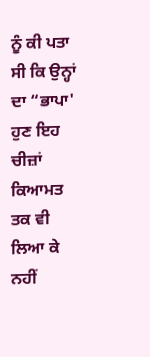ਨੂੰ ਕੀ ਪਤਾ ਸੀ ਕਿ ਉਨ੍ਹਾਂ ਦਾ “ਭਾਪਾ' ਹੁਣ ਇਹ ਚੀਜ਼ਾਂ ਕਿਆਮਤ ਤਕ ਵੀ ਲਿਆ ਕੇ ਨਹੀਂ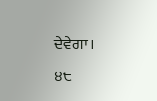ਦੇਵੇਗਾ।
੪੮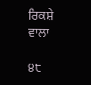ਰਿਕਸ਼ੇ ਵਾਲਾ

੪੮